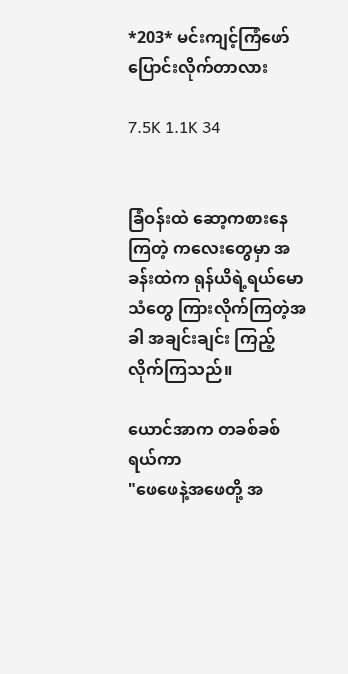*203* မင်းကျင့်ကြံဖော်ပြောင်းလိုက်တာလား

7.5K 1.1K 34


ခြံဝန်းထဲ ဆော့ကစားနေကြတဲ့ ကလေးတွေမှာ အခန်းထဲက ရုန်ယိရဲ့ရယ်မောသံတွေ ကြားလိုက်ကြတဲ့အခါ အချင်းချင်း ကြည့်လိုက်ကြသည်။

ယောင်အာက တခစ်ခစ်ရယ်ကာ
"ဖေဖေနဲ့အဖေတို့ အ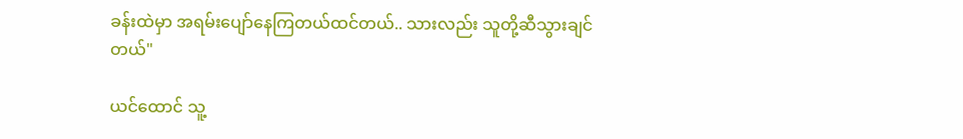ခန်းထဲမှာ အရမ်းပျော်နေကြတယ်ထင်တယ်.. သားလည်း သူတို့ဆီသွားချင်တယ်"

ယင်ထောင် သူ့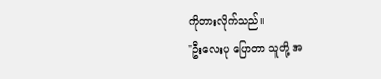ကိုတားလိုက်သည်။
"ဦးလေးပု ပြောတာ သူတို့ အ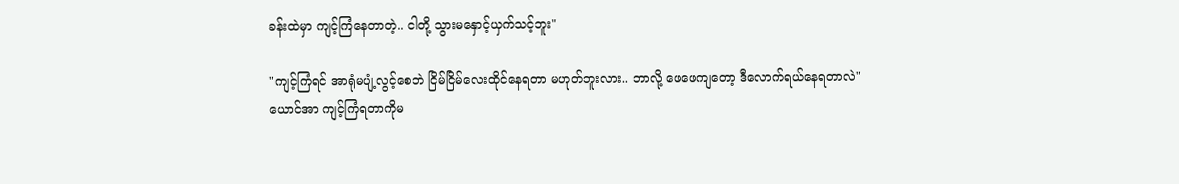ခန်းထဲမှာ ကျင့်ကြံနေတာတဲ့.. ငါတို့ သွားမနှောင့်ယှက်သင့်ဘူး"

"ကျင့်ကြံရင် အာရုံမပျံ့လွင့်စေဘဲ ငြိမ်ငြိမ်လေးထိုင်နေရတာ မဟုတ်ဘူးလား.. ဘာလို့ ဖေဖေကျတော့ ဒီလောက်ရယ်နေရတာလဲ"
ယောင်အာ ကျင့်ကြံရတာကိုမ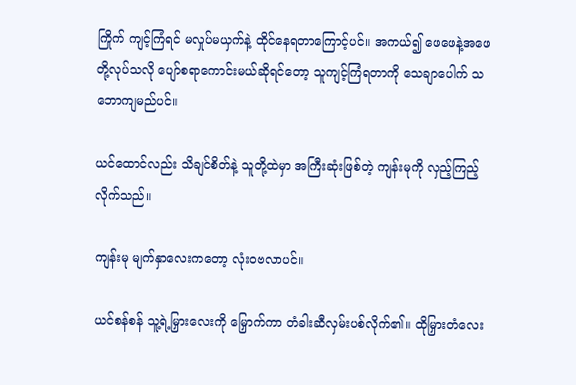ကြိုက် ကျင့်ကြံရင် မလှုပ်မယှက်နဲ့ ထိုင်နေရတာကြောင့်ပင်။ အကယ်၍ ဖေဖေနဲ့အဖေတို့လုပ်သလို ပျော်စရာကောင်းမယ်ဆိုရင်တော့ သူကျင့်ကြံရတာကို သေချာပေါက် သဘောကျမည်ပင်။

ယင်ထောင်လည်း သိချင်စိတ်နဲ့ သူတို့ထဲမှာ အကြီးဆုံးဖြစ်တဲ့ ကျန်းမုကို လှည့်ကြည့်လိုက်သည်။

ကျန်းမု မျက်နှာလေးကတော့ လုံးဝဗလာပင်။

ယင်စန်စန် သူ့ရဲ့မြှားလေးကို မြှောက်ကာ တံခါးဆီလှမ်းပစ်လိုက်၏။ ထိုမြှားတံလေး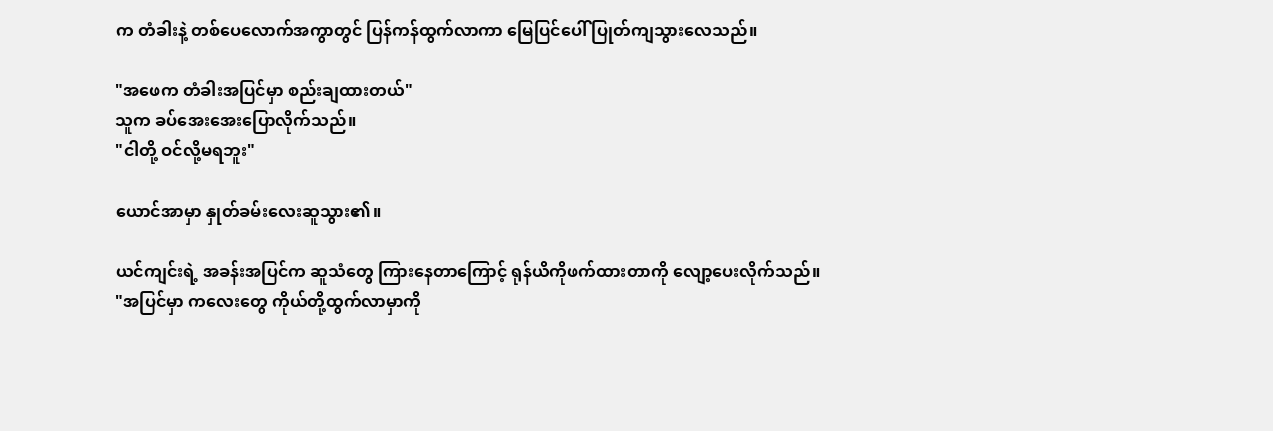က တံခါးနဲ့ တစ်ပေလောက်အကွာတွင် ပြန်ကန်ထွက်လာကာ မြေပြင်ပေါ် ပြုတ်ကျသွားလေသည်။

"အဖေက တံခါးအပြင်မှာ စည်းချထားတယ်"
သူက ခပ်အေးအေးပြောလိုက်သည်။
"ငါတို့ ဝင်လို့မရဘူး"

ယောင်အာမှာ နှုတ်ခမ်းလေးဆူသွား၏။

ယင်ကျင်းရဲ့ အခန်းအပြင်က ဆူသံတွေ ကြားနေတာကြောင့် ရုန်ယိကိုဖက်ထားတာကို လျော့ပေးလိုက်သည်။
"အပြင်မှာ ကလေးတွေ ကိုယ်တို့ထွက်လာမှာကို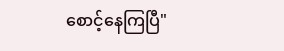စောင့်နေကြပြီ"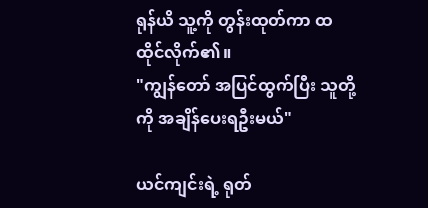ရုန်ယိ သူ့ကို တွန်းထုတ်ကာ ထထိုင်လိုက်၏။
"ကျွန်တော် အပြင်ထွက်ပြီး သူတို့ကို အချိန်ပေးရဦးမယ်"

ယင်ကျင်းရဲ့ ရုတ်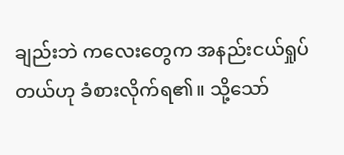ချည်းဘဲ ကလေးတွေက အနည်းငယ်ရှုပ်တယ်ဟု ခံစားလိုက်ရ၏။ သို့သော်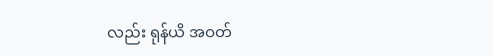လည်း ရုန်ယိ အဝတ်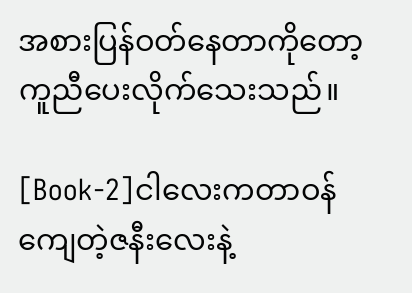အစားပြန်ဝတ်နေတာကိုတော့ ကူညီပေးလိုက်သေးသည်။

[Book-2]ငါလေးကတာဝန်ကျေတဲ့ဇနီးလေးနဲ့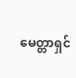မေတ္တာရှင်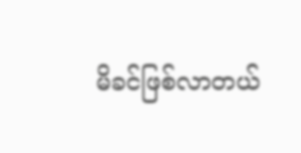မိခင်ဖြစ်လာတယ်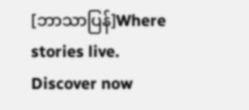[ဘာသာပြန်]Where stories live. Discover now